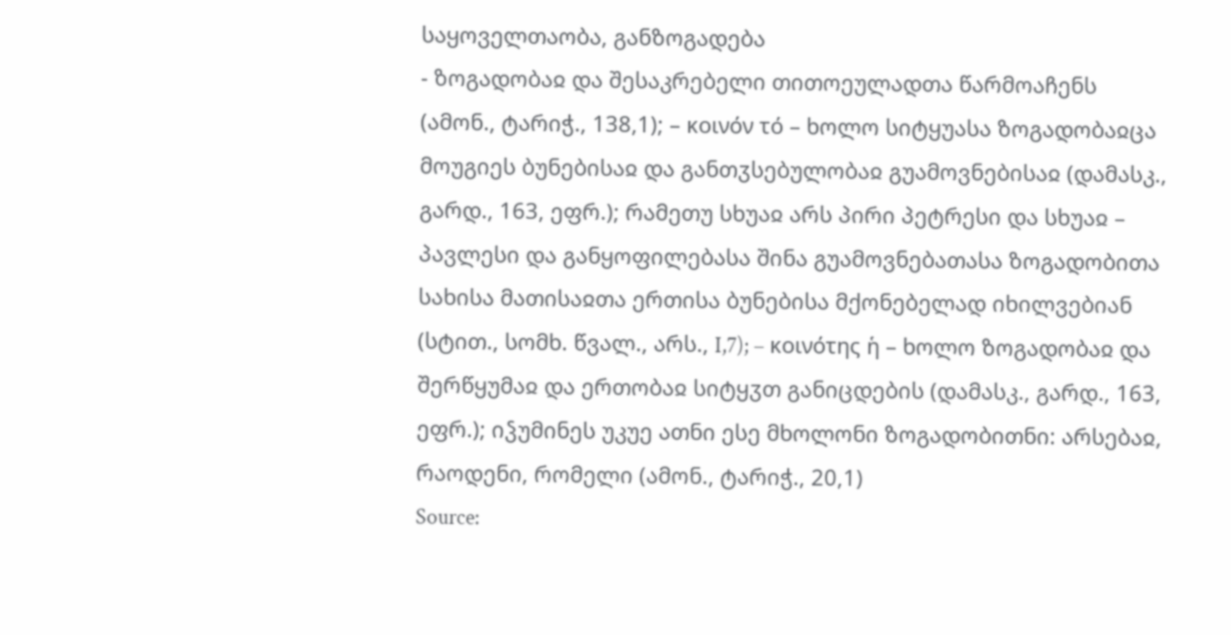საყოველთაობა, განზოგადება
- ზოგადობაჲ და შესაკრებელი თითოეულადთა წარმოაჩენს (ამონ., ტარიჭ., 138,1); – κοινόν τό – ხოლო სიტყუასა ზოგადობაჲცა მოუგიეს ბუნებისაჲ და განთჳსებულობაჲ გუამოვნებისაჲ (დამასკ., გარდ., 163, ეფრ.); რამეთუ სხუაჲ არს პირი პეტრესი და სხუაჲ – პავლესი და განყოფილებასა შინა გუამოვნებათასა ზოგადობითა სახისა მათისაჲთა ერთისა ბუნებისა მქონებელად იხილვებიან (სტით., სომხ. წვალ., არს., I,7); – κοινότης ἡ – ხოლო ზოგადობაჲ და შერწყუმაჲ და ერთობაჲ სიტყჳთ განიცდების (დამასკ., გარდ., 163, ეფრ.); იჴუმინეს უკუე ათნი ესე მხოლონი ზოგადობითნი: არსებაჲ, რაოდენი, რომელი (ამონ., ტარიჭ., 20,1)
Source: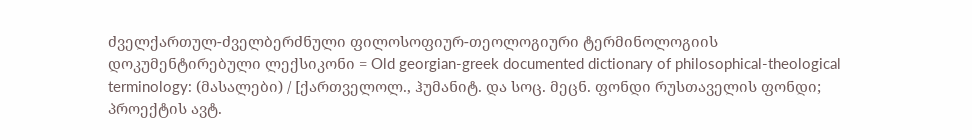ძველქართულ-ძველბერძნული ფილოსოფიურ-თეოლოგიური ტერმინოლოგიის დოკუმენტირებული ლექსიკონი = Old georgian-greek documented dictionary of philosophical-theological terminology: (მასალები) / [ქართველოლ., ჰუმანიტ. და სოც. მეცნ. ფონდი რუსთაველის ფონდი; პროექტის ავტ.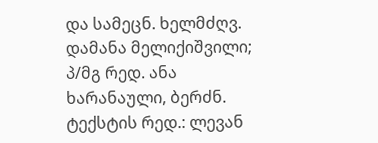და სამეცნ. ხელმძღვ. დამანა მელიქიშვილი; პ/მგ რედ. ანა ხარანაული, ბერძნ. ტექსტის რედ.: ლევან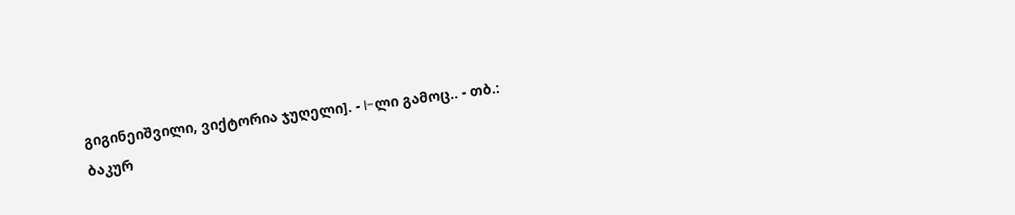გიგინეიშვილი, ვიქტორია ჯუღელი]. - I-ლი გამოც.. - თბ.: ბაკურ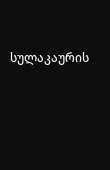სულაკაურის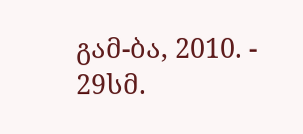გამ-ბა, 2010. - 29სმ.